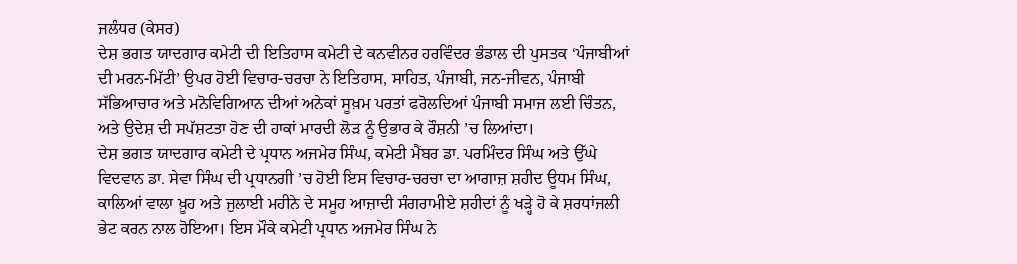ਜਲੰਧਰ (ਕੇਸਰ)
ਦੇਸ਼ ਭਗਤ ਯਾਦਗਾਰ ਕਮੇਟੀ ਦੀ ਇਤਿਹਾਸ ਕਮੇਟੀ ਦੇ ਕਨਵੀਨਰ ਹਰਵਿੰਦਰ ਭੰਡਾਲ ਦੀ ਪੁਸਤਕ ‘ਪੰਜਾਬੀਆਂ ਦੀ ਮਰਨ-ਮਿੱਟੀ’ ਉਪਰ ਹੋਈ ਵਿਚਾਰ-ਚਰਚਾ ਨੇ ਇਤਿਹਾਸ, ਸਾਹਿਤ, ਪੰਜਾਬੀ, ਜਨ-ਜੀਵਨ, ਪੰਜਾਬੀ ਸੱਭਿਆਚਾਰ ਅਤੇ ਮਨੋਵਿਗਿਆਨ ਦੀਆਂ ਅਨੇਕਾਂ ਸੂਖ਼ਮ ਪਰਤਾਂ ਫਰੋਲਦਿਆਂ ਪੰਜਾਬੀ ਸਮਾਜ ਲਈ ਚਿੰਤਨ, ਅਤੇ ਉਦੇਸ਼ ਦੀ ਸਪੱਸ਼ਟਤਾ ਹੋਣ ਦੀ ਹਾਕਾਂ ਮਾਰਦੀ ਲੋੜ ਨੂੰ ਉਭਾਰ ਕੇ ਰੌਸ਼ਨੀ ’ਚ ਲਿਆਂਦਾ।
ਦੇਸ਼ ਭਗਤ ਯਾਦਗਾਰ ਕਮੇਟੀ ਦੇ ਪ੍ਰਧਾਨ ਅਜਮੇਰ ਸਿੰਘ, ਕਮੇਟੀ ਮੈਂਬਰ ਡਾ. ਪਰਮਿੰਦਰ ਸਿੰਘ ਅਤੇ ਉੱਘੇ ਵਿਦਵਾਨ ਡਾ. ਸੇਵਾ ਸਿੰਘ ਦੀ ਪ੍ਰਧਾਨਗੀ ’ਚ ਹੋਈ ਇਸ ਵਿਚਾਰ-ਚਰਚਾ ਦਾ ਆਗਾਜ਼ ਸ਼ਹੀਦ ਊਧਮ ਸਿੰਘ, ਕਾਲਿਆਂ ਵਾਲਾ ਖ਼ੂਹ ਅਤੇ ਜੁਲਾਈ ਮਹੀਨੇ ਦੇ ਸਮੂਹ ਆਜ਼ਾਦੀ ਸੰਗਰਾਮੀਏ ਸ਼ਹੀਦਾਂ ਨੂੰ ਖੜ੍ਹੇ ਹੋ ਕੇ ਸ਼ਰਧਾਂਜਲੀ ਭੇਟ ਕਰਨ ਨਾਲ ਹੋਇਆ। ਇਸ ਮੌਕੇ ਕਮੇਟੀ ਪ੍ਰਧਾਨ ਅਜਮੇਰ ਸਿੰਘ ਨੇ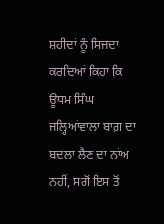ਸ਼ਹੀਦਾਂ ਨੂੰ ਸਿਜਦਾ ਕਰਦਿਆਂ ਕਿਹਾ ਕਿ ਊਧਮ ਸਿੰਘ ਜਲ੍ਹਿਆਂਵਾਲਾ ਬਾਗ਼ ਦਾ ਬਦਲਾ ਲੈਣ ਦਾ ਨਾਂਅ ਨਹੀਂ, ਸਗੋਂ ਇਸ ਤੋਂ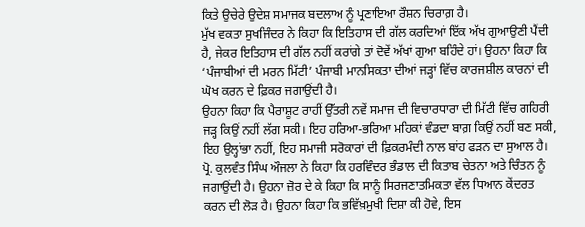ਕਿਤੇ ਉਚੇਰੇ ਉਦੇਸ਼ ਸਮਾਜਕ ਬਦਲਾਅ ਨੂੰ ਪ੍ਰਣਾਇਆ ਰੌਸ਼ਨ ਚਿਰਾਗ਼ ਹੈ।
ਮੁੱਖ ਵਕਤਾ ਸੁਖਜਿੰਦਰ ਨੇ ਕਿਹਾ ਕਿ ਇਤਿਹਾਸ ਦੀ ਗੱਲ ਕਰਦਿਆਂ ਇੱਕ ਅੱਖ ਗੁਆਉਣੀ ਪੈਂਦੀ ਹੈ, ਜੇਕਰ ਇਤਿਹਾਸ ਦੀ ਗੱਲ ਨਹੀਂ ਕਰਾਂਗੇ ਤਾਂ ਦੋਵੇਂ ਅੱਖਾਂ ਗੁਆ ਬਹਿੰਦੇ ਹਾਂ। ਉਹਨਾ ਕਿਹਾ ਕਿ ‘ਪੰਜਾਬੀਆਂ ਦੀ ਮਰਨ ਮਿੱਟੀ’ ਪੰਜਾਬੀ ਮਾਨਸਿਕਤਾ ਦੀਆਂ ਜੜ੍ਹਾਂ ਵਿੱਚ ਕਾਰਜਸ਼ੀਲ ਕਾਰਨਾਂ ਦੀ ਘੋਖ ਕਰਨ ਦੇ ਫ਼ਿਕਰ ਜਗਾਉਂਦੀ ਹੈ।
ਉਹਨਾ ਕਿਹਾ ਕਿ ਪੈਰਾਸ਼ੂਟ ਰਾਹੀਂ ਉੱਤਰੀ ਨਵੇਂ ਸਮਾਜ ਦੀ ਵਿਚਾਰਧਾਰਾ ਦੀ ਮਿੱਟੀ ਵਿੱਚ ਗਹਿਰੀ ਜੜ੍ਹ ਕਿਉਂ ਨਹੀਂ ਲੱਗ ਸਕੀ। ਇਹ ਹਰਿਆ-ਭਰਿਆ ਮਹਿਕਾਂ ਵੰਡਦਾ ਬਾਗ਼ ਕਿਉਂ ਨਹੀਂ ਬਣ ਸਕੀ, ਇਹ ਉਲ੍ਹਾਂਭਾ ਨਹੀਂ, ਇਹ ਸਮਾਜੀ ਸਰੋਕਾਰਾਂ ਦੀ ਫ਼ਿਕਰਮੰਦੀ ਨਾਲ ਬਾਂਹ ਫੜਨ ਦਾ ਸੁਆਲ ਹੈ। ਪ੍ਰੋ. ਕੁਲਵੰਤ ਸਿੰਘ ਔਜਲਾ ਨੇ ਕਿਹਾ ਕਿ ਹਰਵਿੰਦਰ ਭੰਡਾਲ ਦੀ ਕਿਤਾਬ ਚੇਤਨਾ ਅਤੇ ਚਿੰਤਨ ਨੂੰ ਜਗਾਉਂਦੀ ਹੈ। ਉਹਨਾ ਜ਼ੋਰ ਦੇ ਕੇ ਕਿਹਾ ਕਿ ਸਾਨੂੰ ਸਿਰਜਣਾਤਮਿਕਤਾ ਵੱਲ ਧਿਆਨ ਕੇਂਦਰਤ ਕਰਨ ਦੀ ਲੋੜ ਹੈ। ਉਹਨਾ ਕਿਹਾ ਕਿ ਭਵਿੱਖ਼ਮੁਖੀ ਦਿਸ਼ਾ ਕੀ ਹੋਵੇ, ਇਸ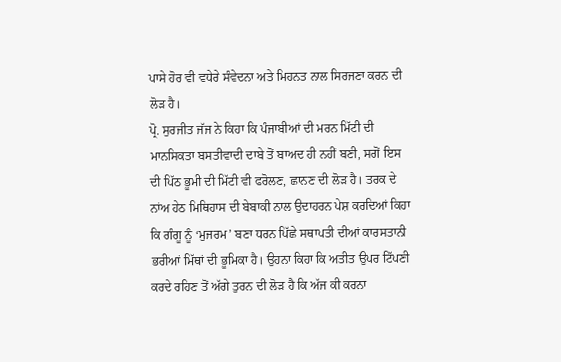ਪਾਸੇ ਹੋਰ ਵੀ ਵਧੇਰੇ ਸੰਵੇਦਨਾ ਅਤੇ ਮਿਹਨਤ ਨਾਲ ਸਿਰਜਣਾ ਕਰਨ ਦੀ ਲੋੜ ਹੈ।
ਪ੍ਰੋ. ਸੁਰਜੀਤ ਜੱਜ ਨੇ ਕਿਹਾ ਕਿ ਪੰਜਾਬੀਆਂ ਦੀ ਮਰਨ ਮਿੱਟੀ ਦੀ ਮਾਨਸਿਕਤਾ ਬਸਤੀਵਾਦੀ ਦਾਬੇ ਤੋਂ ਬਾਅਦ ਹੀ ਨਹੀਂ ਬਣੀ, ਸਗੋਂ ਇਸ ਦੀ ਪਿੱਠ ਭੂਮੀ ਦੀ ਮਿੱਟੀ ਵੀ ਫਰੋਲਣ, ਛਾਨਣ ਦੀ ਲੋੜ ਹੈ। ਤਰਕ ਦੇ ਨਾਂਅ ਹੇਠ ਮਿਥਿਹਾਸ ਦੀ ਬੇਬਾਕੀ ਨਾਲ ਉਦਾਹਰਨ ਪੇਸ਼ ਕਰਦਿਆਂ ਕਿਹਾ ਕਿ ਗੰਗੂ ਨੂੰ ‘ਮੁਜਰਮ’ ਬਣਾ ਧਰਨ ਪਿੱਛੇ ਸਥਾਪਤੀ ਦੀਆਂ ਕਾਰਸਤਾਨੀ ਭਰੀਆਂ ਮਿੱਥਾਂ ਦੀ ਭੂਮਿਕਾ ਹੈ। ਉਹਨਾ ਕਿਹਾ ਕਿ ਅਤੀਤ ਉਪਰ ਟਿੱਪਣੀ ਕਰਦੇ ਰਹਿਣ ਤੋਂ ਅੱਗੇ ਤੁਰਨ ਦੀ ਲੋੜ ਹੈ ਕਿ ਅੱਜ ਕੀ ਕਰਨਾ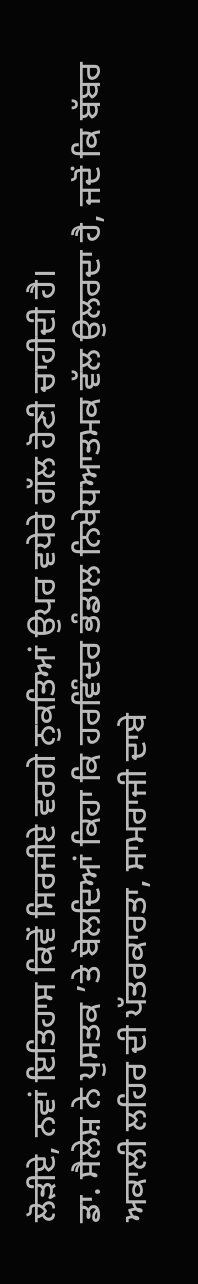ਲੋੜੀਏ, ਨਵਾਂ ਇਤਿਹਾਸ ਕਿਵੇਂ ਸਿਰਜੀਏ ਵਰਗੇ ਨੁਕਤਿਆਂ ਉਪਰ ਵਧੇਰੇ ਗੱਲ ਹੋਣੀ ਚਾਹੀਦੀ ਹੈ।
ਡਾ. ਸੈਲੇਸ਼ ਨੇ ਪੁਸਤਕ ’ਤੇ ਬੋਲਦਿਆਂ ਕਿਹਾ ਕਿ ਹਰਵਿੰਦਰ ਭੰਡਾਲ ਨਿਖੇਧਆਤਮਕ ਵੱਲ ਉਲਰਦਾ ਹੈ, ਜਦੋਂ ਕਿ ਬੱਬਰ ਅਕਾਲੀ ਲਹਿਰ ਦੀ ਪੱਤਰਕਾਰਤਾ, ਸਾਮਰਾਜੀ ਦਾਬੇ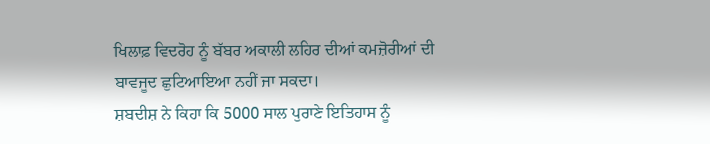ਖਿਲਾਫ਼ ਵਿਦਰੋਹ ਨੂੰ ਬੱਬਰ ਅਕਾਲੀ ਲਹਿਰ ਦੀਆਂ ਕਮਜ਼ੋਰੀਆਂ ਦੀ ਬਾਵਜੂਦ ਛੁਟਿਆਇਆ ਨਹੀਂ ਜਾ ਸਕਦਾ।
ਸ਼ਬਦੀਸ਼ ਨੇ ਕਿਹਾ ਕਿ 5000 ਸਾਲ ਪੁਰਾਣੇ ਇਤਿਹਾਸ ਨੂੰ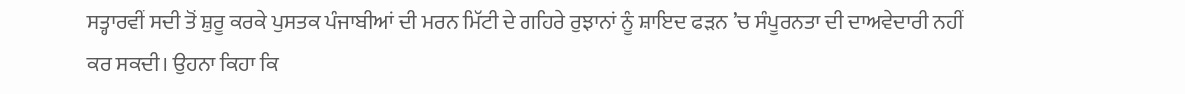ਸਤ੍ਹਾਰਵੀਂ ਸਦੀ ਤੋਂ ਸ਼ੁਰੂ ਕਰਕੇ ਪੁਸਤਕ ਪੰਜਾਬੀਆਂ ਦੀ ਮਰਨ ਮਿੱਟੀ ਦੇ ਗਹਿਰੇ ਰੁਝਾਨਾਂ ਨੂੰ ਸ਼ਾਇਦ ਫੜਨ ’ਚ ਸੰਪੂਰਨਤਾ ਦੀ ਦਾਅਵੇਦਾਰੀ ਨਹੀਂ ਕਰ ਸਕਦੀ। ਉਹਨਾ ਕਿਹਾ ਕਿ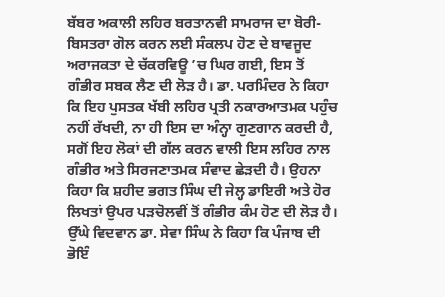ਬੱਬਰ ਅਕਾਲੀ ਲਹਿਰ ਬਰਤਾਨਵੀ ਸਾਮਰਾਜ ਦਾ ਬੋਰੀ-ਬਿਸਤਰਾ ਗੋਲ ਕਰਨ ਲਈ ਸੰਕਲਪ ਹੋਣ ਦੇ ਬਾਵਜੂਦ ਅਰਾਜਕਤਾ ਦੇ ਚੱਕਰਵਿਊ ’ਚ ਘਿਰ ਗਈ, ਇਸ ਤੋਂ ਗੰਭੀਰ ਸਬਕ ਲੈਣ ਦੀ ਲੋੜ ਹੈ। ਡਾ. ਪਰਮਿੰਦਰ ਨੇ ਕਿਹਾ ਕਿ ਇਹ ਪੁਸਤਕ ਖੱਬੀ ਲਹਿਰ ਪ੍ਰਤੀ ਨਕਾਰਆਤਮਕ ਪਹੁੰਚ ਨਹੀਂ ਰੱਖਦੀ, ਨਾ ਹੀ ਇਸ ਦਾ ਅੰਨ੍ਹਾ ਗੁਣਗਾਨ ਕਰਦੀ ਹੈ, ਸਗੋਂ ਇਹ ਲੋਕਾਂ ਦੀ ਗੱਲ ਕਰਨ ਵਾਲੀ ਇਸ ਲਹਿਰ ਨਾਲ ਗੰਭੀਰ ਅਤੇ ਸਿਰਜਣਾਤਮਕ ਸੰਵਾਦ ਛੇੜਦੀ ਹੈ। ਉਹਨਾ ਕਿਹਾ ਕਿ ਸ਼ਹੀਦ ਭਗਤ ਸਿੰਘ ਦੀ ਜੇਲ੍ਹ ਡਾਇਰੀ ਅਤੇ ਹੋਰ ਲਿਖਤਾਂ ਉਪਰ ਪੜਚੋਲਵੀਂ ਤੋਂ ਗੰਭੀਰ ਕੰਮ ਹੋਣ ਦੀ ਲੋੜ ਹੈ। ਉੱਘੇ ਵਿਦਵਾਨ ਡਾ. ਸੇਵਾ ਸਿੰਘ ਨੇ ਕਿਹਾ ਕਿ ਪੰਜਾਬ ਦੀ ਭੋਇੰ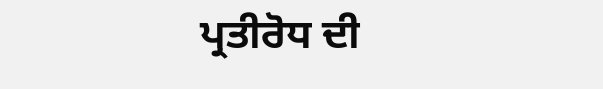ਪ੍ਰਤੀਰੋਧ ਦੀ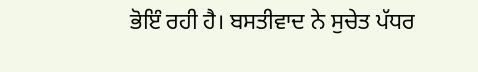ਭੋਇੰ ਰਹੀ ਹੈ। ਬਸਤੀਵਾਦ ਨੇ ਸੁਚੇਤ ਪੱਧਰ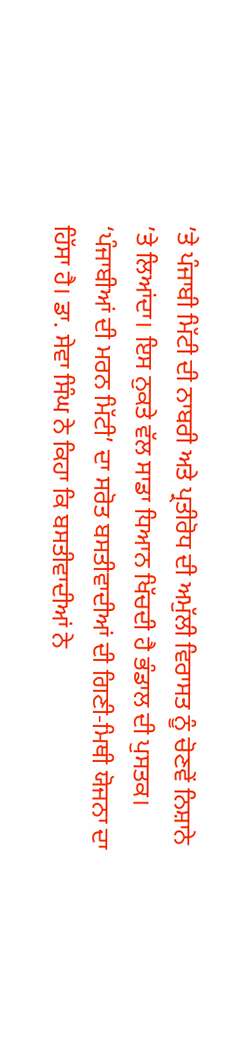’ਤੇ ਪੰਜਾਬੀ ਮਿੱਟੀ ਦੀ ਨਾਬਰੀ ਅਤੇ ਪ੍ਰਤੀਰੋਧ ਦੀ ਅਮੁੱਲੀ ਵਿਰਾਸਤ ਨੂੰ ਚੋਣਵੇਂ ਨਿਸ਼ਾਨੇ ’ਤੇ ਲਿਆਂਦਾ। ਇਸ ਨੁਕਤੇ ਵੱਲ ਸਾਡਾ ਧਿਆਨ ਖਿੱਚਦੀ ਹੈ ਭੰਡਾਲ ਦੀ ਪੁਸਤਕ। ‘ਪੰਜਾਬੀਆਂ ਦੀ ਮਰਨ ਮਿੱਟੀ’ ਦਾ ਸਰੋਤ ਬਸਤੀਵਾਦੀਆਂ ਦੀ ਗਿਣੀ-ਮਿਥੀ ਯੋਜਨਾ ਦਾ ਹਿੱਸਾ ਹੈ। ਡਾ. ਸੇਵਾ ਸਿੰਘ ਨੇ ਕਿਹਾ ਕਿ ਬਸਤੀਵਾਦੀਆਂ ਨੇ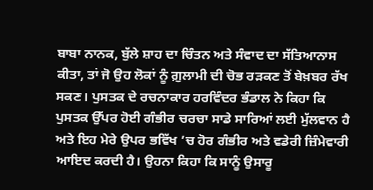ਬਾਬਾ ਨਾਨਕ, ਬੁੱਲੇ ਸ਼ਾਹ ਦਾ ਚਿੰਤਨ ਅਤੇ ਸੰਵਾਦ ਦਾ ਸੱਤਿਆਨਾਸ ਕੀਤਾ, ਤਾਂ ਜੋ ਉਹ ਲੋਕਾਂ ਨੂੰ ਗ਼ੁਲਾਮੀ ਦੀ ਚੋਭ ਰੜਕਣ ਤੋਂ ਬੇਖ਼ਬਰ ਰੱਖ ਸਕਣ। ਪੁਸਤਕ ਦੇ ਰਚਨਾਕਾਰ ਹਰਵਿੰਦਰ ਭੰਡਾਲ ਨੇ ਕਿਹਾ ਕਿ ਪੁਸਤਕ ਉੱਪਰ ਹੋਈ ਗੰਭੀਰ ਚਰਚਾ ਸਾਡੇ ਸਾਰਿਆਂ ਲਈ ਮੁੱਲਵਾਨ ਹੈ ਅਤੇ ਇਹ ਮੇਰੇ ਉਪਰ ਭਵਿੱਖ ’ਚ ਹੋਰ ਗੰਭੀਰ ਅਤੇ ਵਡੇਰੀ ਜ਼ਿੰਮੇਵਾਰੀ ਆਇਦ ਕਰਦੀ ਹੈ। ਉਹਨਾ ਕਿਹਾ ਕਿ ਸਾਨੂੰ ਉਸਾਰੂ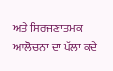ਅਤੇ ਸਿਰਜਣਾਤਮਕ ਆਲੋਚਨਾ ਦਾ ਪੱਲਾ ਕਦੇ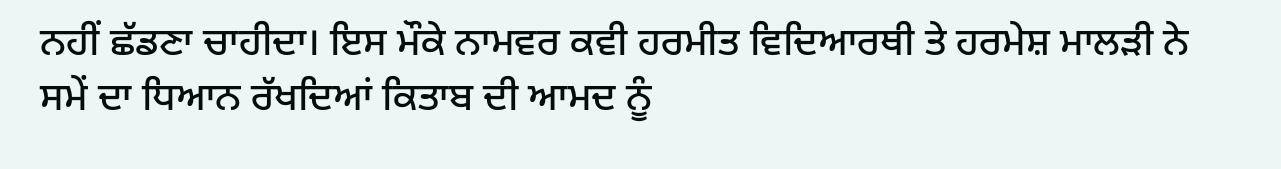ਨਹੀਂ ਛੱਡਣਾ ਚਾਹੀਦਾ। ਇਸ ਮੌਕੇ ਨਾਮਵਰ ਕਵੀ ਹਰਮੀਤ ਵਿਦਿਆਰਥੀ ਤੇ ਹਰਮੇਸ਼ ਮਾਲੜੀ ਨੇ ਸਮੇਂ ਦਾ ਧਿਆਨ ਰੱਖਦਿਆਂ ਕਿਤਾਬ ਦੀ ਆਮਦ ਨੂੰ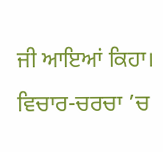ਜੀ ਆਇਆਂ ਕਿਹਾ। ਵਿਚਾਰ-ਚਰਚਾ ’ਚ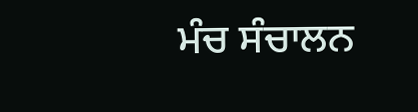ਮੰਚ ਸੰਚਾਲਨ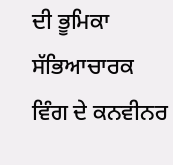ਦੀ ਭੂਮਿਕਾ ਸੱਭਿਆਚਾਰਕ ਵਿੰਗ ਦੇ ਕਨਵੀਨਰ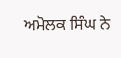ਅਮੋਲਕ ਸਿੰਘ ਨੇ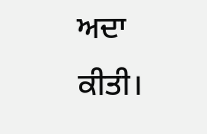ਅਦਾ ਕੀਤੀ।